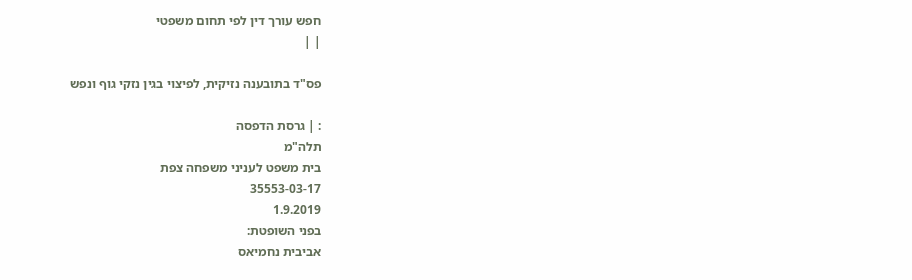חפש עורך דין לפי תחום משפטי
| |

פס"ד בתובענה נזיקית, לפיצוי בגין נזקי גוף ונפש

: | גרסת הדפסה
תלה"מ
בית משפט לעניני משפחה צפת
35553-03-17
1.9.2019
בפני השופטת:
אביבית נחמיאס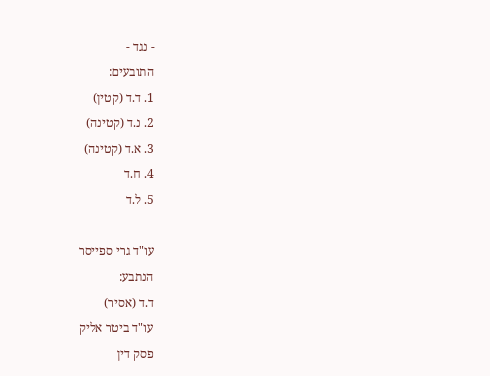- נגד -
התובעים:
1. ד.ד (קטין)
2. נ.ד (קטינה)
3. א.ד (קטינה)
4. ח.ד
5. ל.ד

עו"ד גרי ספייסר
הנתבע:
ד.ד (אסיר)
עו"ד ביטר אליק
פסק דין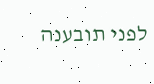לפני תובענה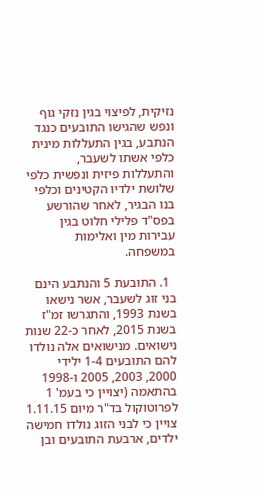נזיקית, לפיצוי בגין נזקי גוף ונפש שהגישו התובעים כנגד הנתבע, בגין התעללות מינית כלפי אשתו לשעבר, והתעללות פיזית ונפשית כלפי שלושת ילדיו הקטינים וכלפי בנו הבגיר, לאחר שהורשע בפס"ד פלילי חלוט בגין עבירות מין ואלימות במשפחה.

  1. התובעת 5 והנתבע הינם בני זוג לשעבר, אשר נישאו בשנת 1993, והתגרשו זמ"ז בשנת 2015, לאחר כ-22 שנות נישואים. מנישואים אלה נולדו להם התובעים 1-4 ילידי 2000, 2003, 2005 ו-1998 בהתאמה (יצויין כי בעמ' 1 לפרוטוקול בד"ר מיום 1.11.15 צויין כי לבני הזוג נולדו חמישה ילדים, ארבעת התובעים ובן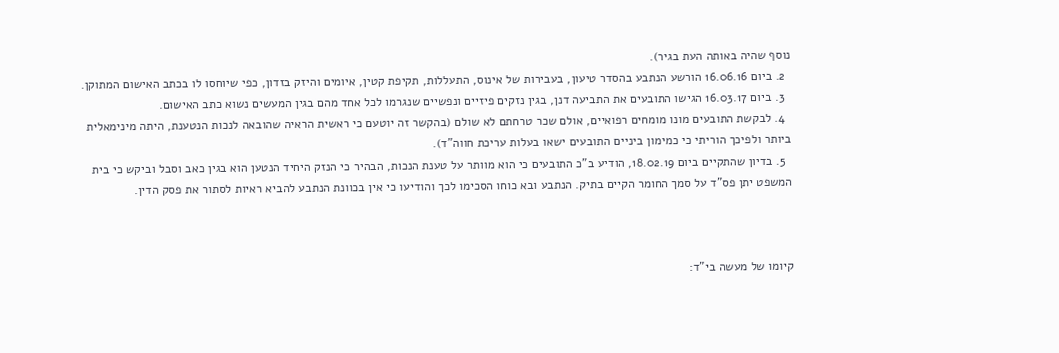נוסף שהיה באותה העת בגיר).
  2. ביום 16.06.16 הורשע הנתבע בהסדר טיעון, בעבירות של אינוס, התעללות, תקיפת קטין, איומים והיזק בזדון, כפי שיוחסו לו בכתב האישום המתוקן.
  3. ביום 16.03.17 הגישו התובעים את התביעה דנן, בגין נזקים פיזיים ונפשיים שנגרמו לכל אחד מהם בגין המעשים נשוא כתב האישום.
  4. לבקשת התובעים מונו מומחים רפואיים, אולם שכר טרחתם לא שולם (בהקשר זה יוטעם כי ראשית הראיה שהובאה לנכות הנטענת, היתה מינימאלית ביותר ולפיכך הוריתי כי כמימון ביניים התובעים ישאו בעלות עריכת חווה"ד).
  5. בדיון שהתקיים ביום 18.02.19, הודיע ב"כ התובעים כי הוא מוותר על טענת הנכות, הבהיר כי הנזק היחיד הנטען הוא בגין כאב וסבל וביקש כי בית המשפט יתן פס"ד על סמך החומר הקיים בתיק. הנתבע ובא כוחו הסכימו לכך והודיעו כי אין בכוונת הנתבע להביא ראיות לסתור את פסק הדין.



קיומו של מעשה בי"ד: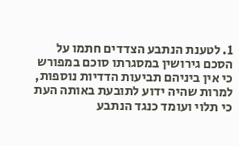1. לטענת הנתבע הצדדים חתמו על הסכם גירושין במסגרתו סוכם במפורש כי אין ביניהם תביעות הדדיות נוספות, למרות שהיה ידוע לתובעת באותה העת כי תלוי ועומד כנגד הנתבע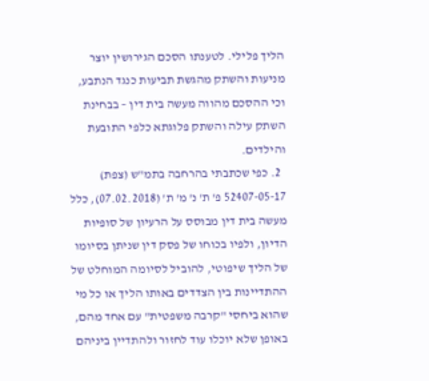הליך פלילי. לטענתו הסכם הגירושין יוצר מניעות והשתק מהגשת תביעות כנגד הנתבע, וכי ההסכם מהווה מעשה בית דין – בבחינת השתק עילה והשתק פלוגתא כלפי התובעת והילדים.
  2. כפי שכתבתי בהרחבה בתמ"ש (צפת) 52407-05-17 פ' ת' נ' מ' ת' (07.02.2018), כלל מעשה בית דין מבוסס על הרעיון של סופיות הדיון, ולפיו בכוחו של פסק דין שניתן בסיומו של הליך שיפוטי, להוביל לסיומה המוחלט של ההתדיינות בין הצדדים באותו הליך או כל מי שהוא ביחסי "קרבה משפטית" עם אחד מהם, באופן שלא יוכלו עוד לחזור ולהתדיין ביניהם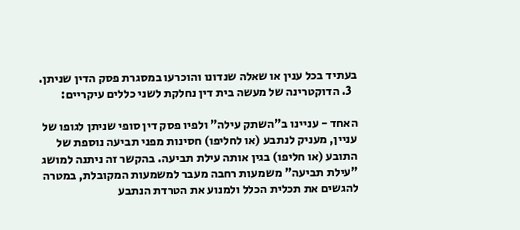בעתיד בכל ענין או שאלה שנדונו והוכרעו במסגרת פסק הדין שניתן.
  3. הדוקטרינה של מעשה בית דין נחלקת לשני כללים עיקריים:

האחד - עניינו ב"השתק עילה" ולפיו פסק דין סופי שניתן לגופו של עניין, מעניק לנתבע (או לחליפו) חסינות מפני תביעה נוספת של התובע (או חליפו) בגין אותה עילת תביעה. בהקשר זה ניתנה למושג "עילת תביעה" משמעות רחבה מעבר למשמעות המקובלת, במטרה להגשים את תכלית הכלל ולמנוע את הטרדת הנתבע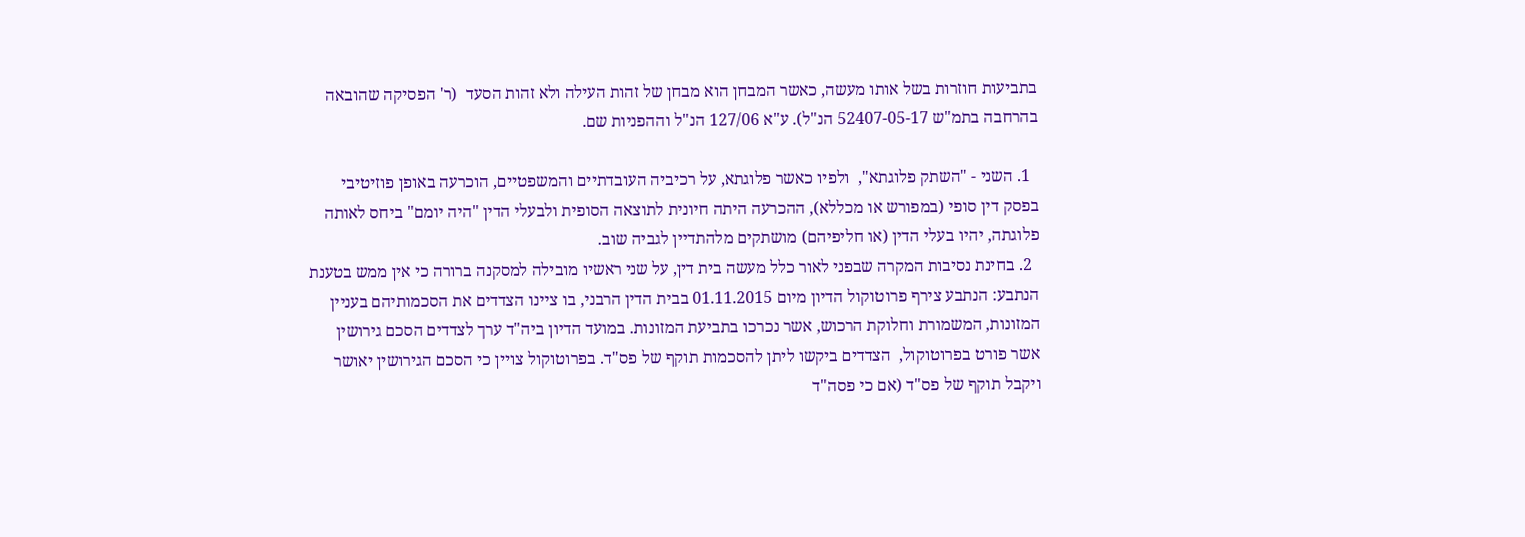בתביעות חוזרות בשל אותו מעשה, כאשר המבחן הוא מבחן של זהות העילה ולא זהות הסעד  (ר' הפסיקה שהובאה בהרחבה בתמ"ש 52407-05-17 הנ"ל). ע"א 127/06 הנ"ל וההפניות שם.

  1. השני - "השתק פלוגתא",  ולפיו כאשר פלוגתא, על רכיביה העובדתיים והמשפטיים, הוכרעה באופן פוזיטיבי בפסק דין סופי (במפורש או מכללא), ההכרעה היתה חיונית לתוצאה הסופית ולבעלי הדין "היה יומם" ביחס לאותה פלוגתה, יהיו בעלי הדין (או חליפיהם) מושתקים מלהתדיין לגביה שוב.
  2. בחינת נסיבות המקרה שבפני לאור כלל מעשה בית דין, על שני ראשיו מובילה למסקנה ברורה כי אין ממש בטענת הנתבע: הנתבע צירף פרוטוקול הדיון מיום 01.11.2015 בבית הדין הרבני, בו ציינו הצדדים את הסכמותיהם בעניין המזונות, המשמורת וחלוקת הרכוש, אשר נכרכו בתביעת המזונות. במועד הדיון ביה"ד ערך לצדדים הסכם גירושין אשר פורט בפרוטוקול,  הצדדים ביקשו ליתן להסכמות תוקף של פס"ד. בפרוטוקול צויין כי הסכם הגירושין יאושר ויקבל תוקף של פס"ד (אם כי פסה"ד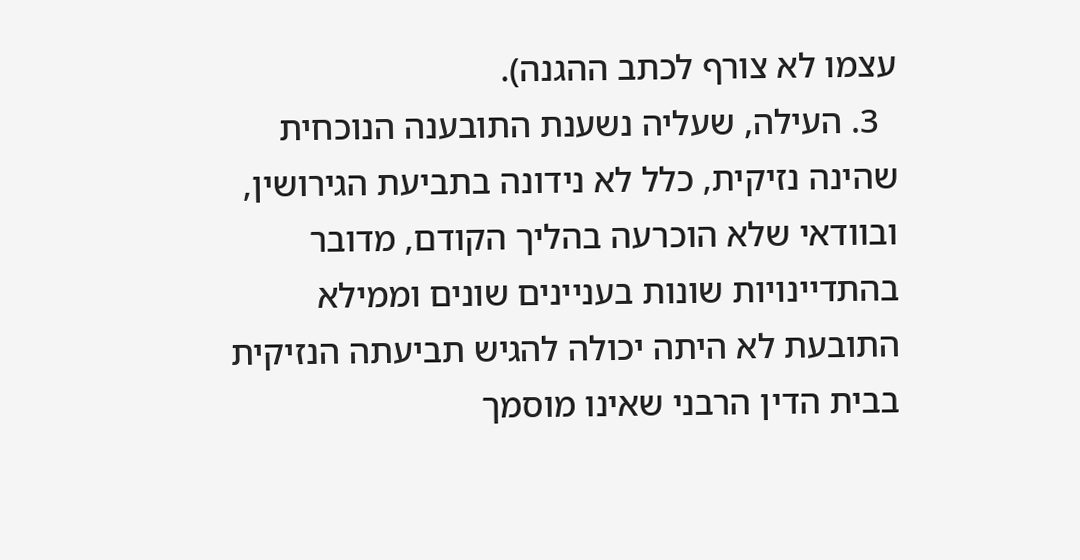עצמו לא צורף לכתב ההגנה).
  3. העילה, שעליה נשענת התובענה הנוכחית שהינה נזיקית, כלל לא נידונה בתביעת הגירושין,  ובוודאי שלא הוכרעה בהליך הקודם, מדובר בהתדיינויות שונות בעניינים שונים וממילא התובעת לא היתה יכולה להגיש תביעתה הנזיקית בבית הדין הרבני שאינו מוסמך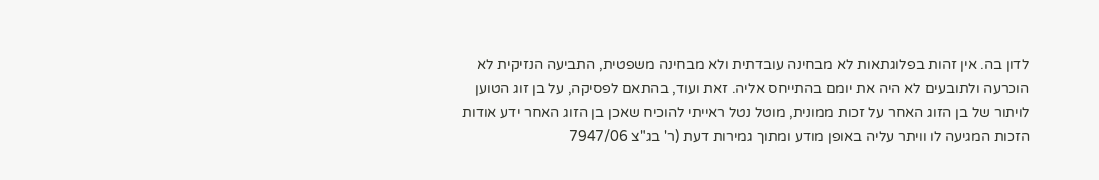לדון בה. אין זהות בפלוגתאות לא מבחינה עובדתית ולא מבחינה משפטית, התביעה הנזיקית לא הוכרעה ולתובעים לא היה את יומם בהתייחס אליה. זאת ועוד, בהתאם לפסיקה, על בן זוג הטוען לויתור של בן הזוג האחר על זכות ממונית, מוטל נטל ראייתי להוכיח שאכן בן הזוג האחר ידע אודות הזכות המגיעה לו וויתר עליה באופן מודע ומתוך גמירות דעת (ר' בג"צ 7947/06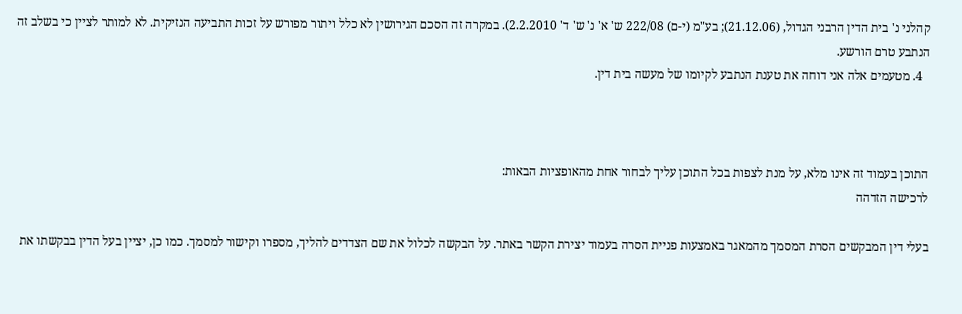קהלני נ' בית הדין הרבני הגדול, (21.12.06); בע"מ (י-ם) 222/08 ש' א' נ' ש' ד' 2.2.2010). במקרה זה הסכם הגירושין לא כלל ויתור מפורש על זכות התביעה הנזיקית. לא למותר לציין כי בשלב זה הנתבע טרם הורשע.
  4. מטעמים אלה אני דוחה את טענת הנתבע לקיומו של מעשה בית דין.



התוכן בעמוד זה אינו מלא, על מנת לצפות בכל התוכן עליך לבחור אחת מהאופציות הבאות:
לרכישה הזדהה

בעלי דין המבקשים הסרת המסמך מהמאגר באמצעות פניית הסרה בעמוד יצירת הקשר באתר. על הבקשה לכלול את שם הצדדים להליך, מספרו וקישור למסמך. כמו כן, יציין בעל הדין בבקשתו את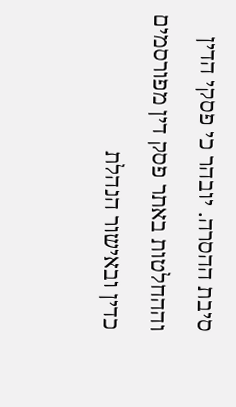סיבת ההסרה. יובהר כי פסקי הדין וההחלטות באתר פסק דין מפורסמים כדין ובאישור הנהלת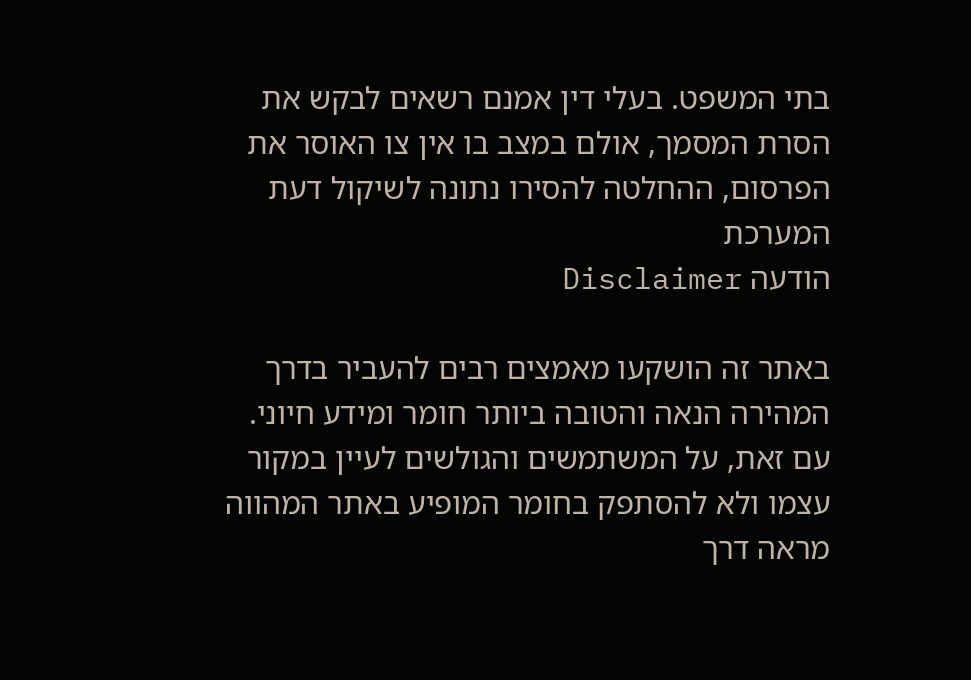בתי המשפט. בעלי דין אמנם רשאים לבקש את הסרת המסמך, אולם במצב בו אין צו האוסר את הפרסום, ההחלטה להסירו נתונה לשיקול דעת המערכת
הודעה Disclaimer

באתר זה הושקעו מאמצים רבים להעביר בדרך המהירה הנאה והטובה ביותר חומר ומידע חיוני. עם זאת, על המשתמשים והגולשים לעיין במקור עצמו ולא להסתפק בחומר המופיע באתר המהווה מראה דרך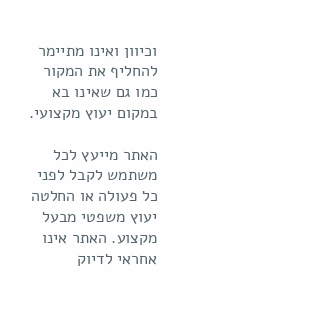וכיוון ואינו מתיימר להחליף את המקור כמו גם שאינו בא במקום יעוץ מקצועי.

האתר מייעץ לכל משתמש לקבל לפני כל פעולה או החלטה יעוץ משפטי מבעל מקצוע. האתר אינו אחראי לדיוק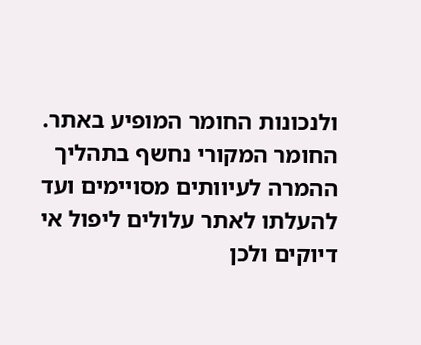ולנכונות החומר המופיע באתר. החומר המקורי נחשף בתהליך ההמרה לעיוותים מסויימים ועד להעלתו לאתר עלולים ליפול אי דיוקים ולכן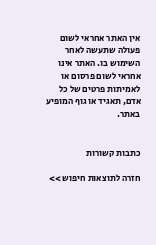אין האתר אחראי לשום פעולה שתעשה לאחר השימוש בו. האתר אינו אחראי לשום פרסום או לאמיתות פרטים של כל אדם, תאגיד או גוף המופיע באתר.


כתבות קשורות

חזרה לתוצאות חיפוש >>